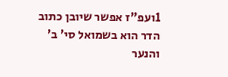1ועפ"ז אפשר שיובן כתוב הדר הוא בשמואל סי' ב' והנער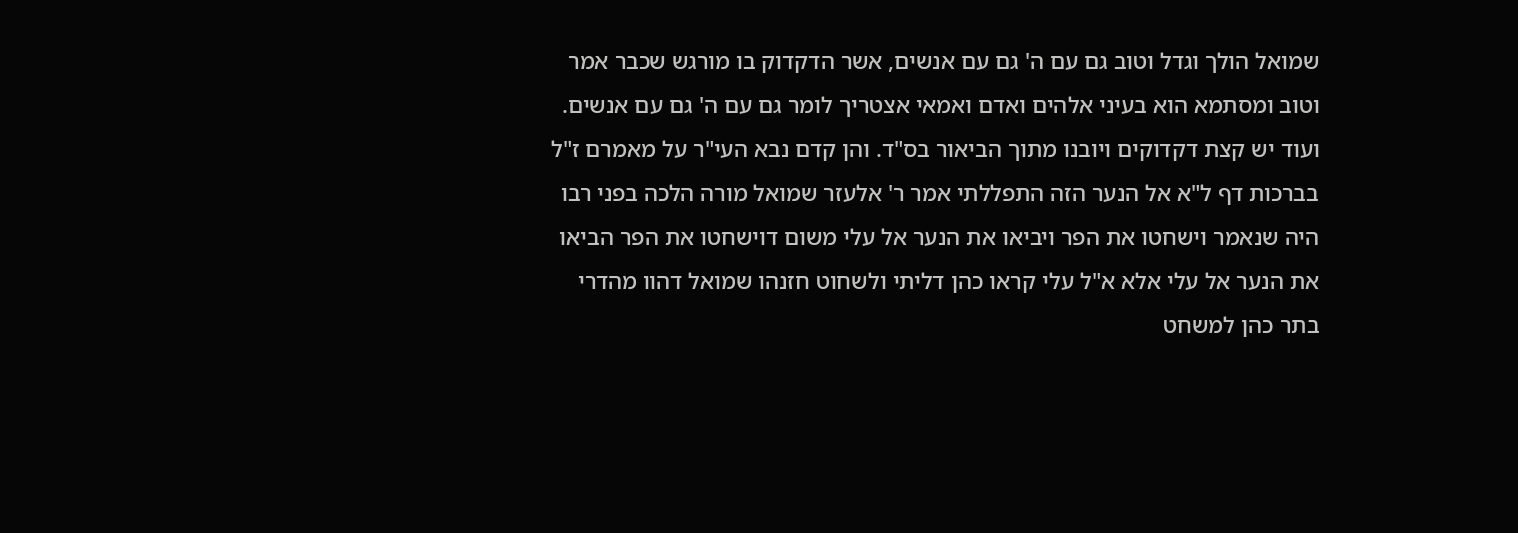שמואל הולך וגדל וטוב גם עם ה' גם עם אנשים, אשר הדקדוק בו מורגש שכבר אמר וטוב ומסתמא הוא בעיני אלהים ואדם ואמאי אצטריך לומר גם עם ה' גם עם אנשים. ועוד יש קצת דקדוקים ויובנו מתוך הביאור בס"ד. והן קדם נבא העי"ר על מאמרם ז"ל בברכות דף ל"א אל הנער הזה התפללתי אמר ר' אלעזר שמואל מורה הלכה בפני רבו היה שנאמר וישחטו את הפר ויביאו את הנער אל עלי משום דוישחטו את הפר הביאו את הנער אל עלי אלא א"ל עלי קראו כהן דליתי ולשחוט חזנהו שמואל דהוו מהדרי בתר כהן למשחט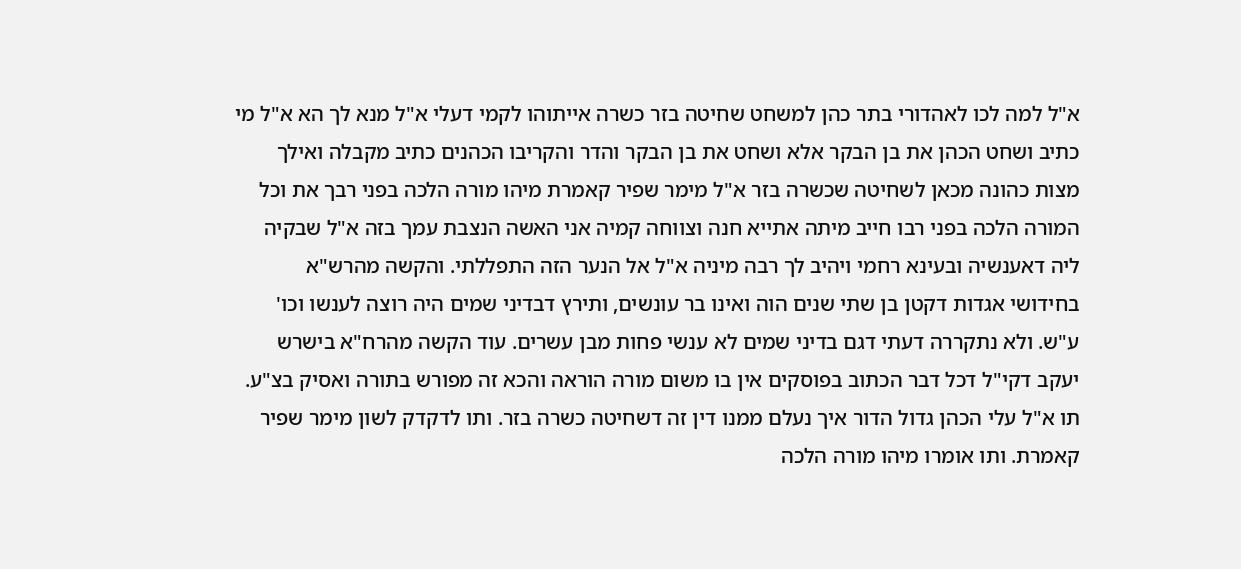א"ל למה לכו לאהדורי בתר כהן למשחט שחיטה בזר כשרה אייתוהו לקמי דעלי א"ל מנא לך הא א"ל מי כתיב ושחט הכהן את בן הבקר אלא ושחט את בן הבקר והדר והקריבו הכהנים כתיב מקבלה ואילך מצות כהונה מכאן לשחיטה שכשרה בזר א"ל מימר שפיר קאמרת מיהו מורה הלכה בפני רבך את וכל המורה הלכה בפני רבו חייב מיתה אתייא חנה וצווחה קמיה אני האשה הנצבת עמך בזה א"ל שבקיה ליה דאענשיה ובעינא רחמי ויהיב לך רבה מיניה א"ל אל הנער הזה התפללתי. והקשה מהרש"א בחידושי אגדות דקטן בן שתי שנים הוה ואינו בר עונשים, ותירץ דבדיני שמים היה רוצה לענשו וכו' ע"ש. ולא נתקררה דעתי דגם בדיני שמים לא ענשי פחות מבן עשרים. עוד הקשה מהרח"א בישרש יעקב דקי"ל דכל דבר הכתוב בפוסקים אין בו משום מורה הוראה והכא זה מפורש בתורה ואסיק בצ"ע. תו א"ל עלי הכהן גדול הדור איך נעלם ממנו דין זה דשחיטה כשרה בזר. ותו לדקדק לשון מימר שפיר קאמרת. ותו אומרו מיהו מורה הלכה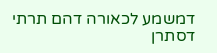דמשמע לכאורה דהם תרתי דסתרן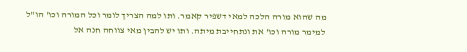מה שהוא מורה הלכה למאי דשפיר קאמר. ותו למה הצריך לומר וכל המורה וכו' הו"ל למימר מורה וכו' את ונתחייבת מיתה. ותו יש להבין מאי צווחה חנה אל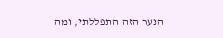הנער הזה התפללתי, ומה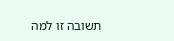תשובה זו למה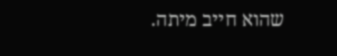שהוא חייב מיתה.